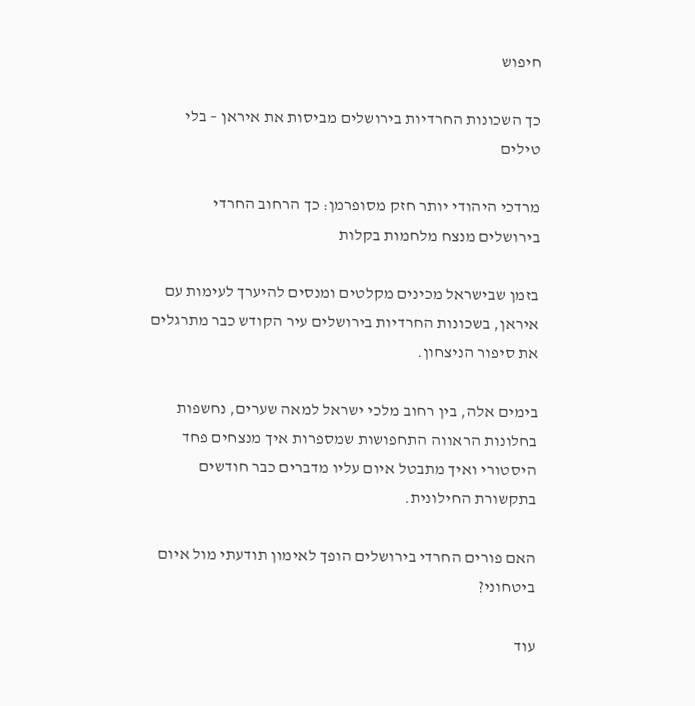חיפוש

כך השכונות החרדיות בירושלים מביסות את איראן – בלי טילים

מרדכי היהודי יותר חזק מסופרמן: כך הרחוב החרדי בירושלים מנצח מלחמות בקלות

בזמן שבישראל מכינים מקלטים ומנסים להיערך לעימות עם איראן, בשכונות החרדיות בירושלים עיר הקודש כבר מתרגלים את סיפור הניצחון.

בימים אלה, בין רחוב מלכי ישראל למאה שערים, נחשפות בחלונות הראווה התחפושות שמספרות איך מנצחים פחד היסטורי ואיך מתבטל איום עליו מדברים כבר חודשים בתקשורת החילונית.

האם פורים החרדי בירושלים הופך לאימון תודעתי מול איום ביטחוני?

עוד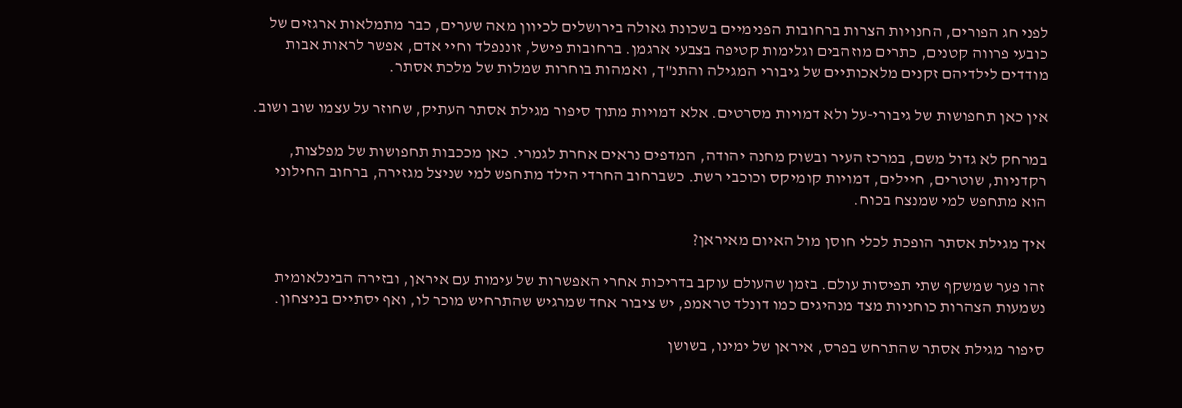לפני חג הפורים, החנויות הצרות ברחובות הפנימיים בשכונת גאולה בירושלים לכיוון מאה שערים, כבר מתמלאות ארגזים של כובעי פרווה קטנים, כתרים מוזהבים וגלימות קטיפה בצבעי ארגמן. ברחובות פישל, זוננפלד וחיי אדם, אפשר לראות אבות מודדים לילדיהם זקנים מלאכותיים של גיבורי המגילה והתנ"ך, ואמהות בוחרות שמלות של מלכת אסתר.

אין כאן תחפושות של גיבורי-על ולא דמויות מסרטים. אלא דמויות מתוך סיפור מגילת אסתר העתיק, שחוזר על עצמו שוב ושוב.

במרחק לא גדול משם, במרכז העיר ובשוק מחנה יהודה, המדפים נראים אחרת לגמרי. כאן מככבות תחפושות של מפלצות, רקדניות, שוטרים, חיילים, דמויות קומיקס וכוכבי רשת. כשברחוב החרדי הילד מתחפש למי שניצל מגזירה, ברחוב החילוני הוא מתחפש למי שמנצח בכוח.

איך מגילת אסתר הופכת לכלי חוסן מול האיום מאיראן?

זהו פער שמשקף שתי תפיסות עולם. בזמן שהעולם עוקב בדריכות אחרי האפשרות של עימות עם איראן, ובזירה הבינלאומית נשמעות הצהרות כוחניות מצד מנהיגים כמו דונלד טראמפ, יש ציבור אחד שמרגיש שהתרחיש מוכר לו, ואף יסתיים בניצחון.

סיפור מגילת אסתר שהתרחש בפרס, איראן של ימינו, בשושן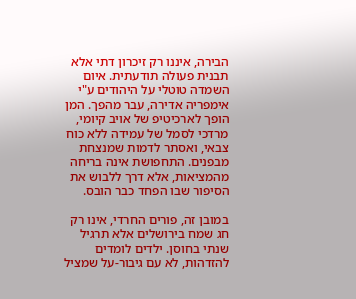הבירה, איננו רק זיכרון דתי אלא תבנית פעולה תודעתית. איום השמדה טוטלי על היהודים ע"י אימפריה אדירה, עבר מהפך. המן הופך לארכיטיפ של אויב קיומי, מרדכי לסמל של עמידה ללא כוח צבאי, ואסתר לדמות שמנצחת מבפנים. התחפושת אינה בריחה מהמציאות, אלא דרך ללבוש את הסיפור שבו הפחד כבר הובס.

במובן זה, פורים החרדי, אינו רק חג שמח בירושלים אלא תרגיל שנתי בחוסן. ילדים לומדים להזדהות, לא עם גיבור-על שמציל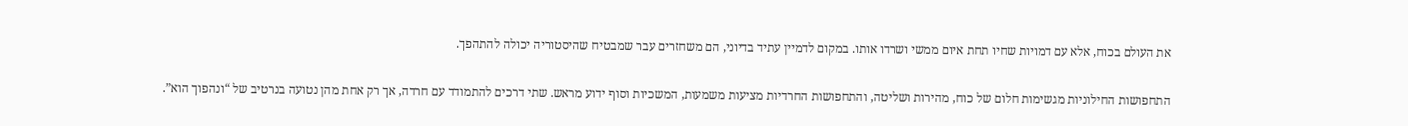את העולם בכוח, אלא עם דמויות שחיו תחת איום ממשי ושרדו אותו. במקום לדמיין עתיד בדיוני, הם משחזרים עבר שמבטיח שהיסטוריה יכולה להתהפך.

התחפושות החילוניות מגשימות חלום של כוח, מהירות ושליטה, והתחפושות החרדיות מציעות משמעות, המשכיות וסוף ידוע מראש. שתי דרכים להתמודד עם חרדה, אך רק אחת מהן נטועה בנרטיב של “ונהפוך הוא”.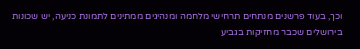וכך, בעוד פרשנים מנתחים תרחישי מלחמה ומנהיגים ממתינים לתמונת כניעה, יש שכונות בירושלים שכבר מחזיקות בגביע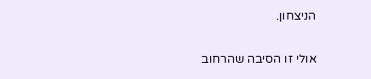הניצחון.

אולי זו הסיבה שהרחוב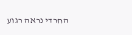החרדי נראה רגוע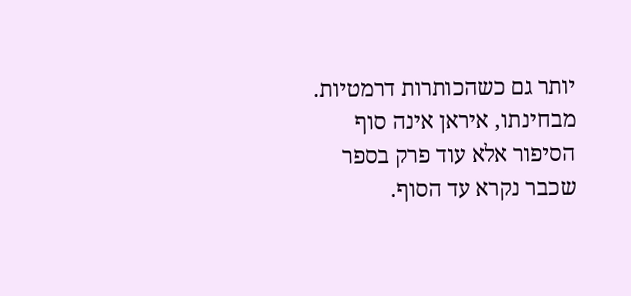יותר גם כשהכותרות דרמטיות. מבחינתו, איראן אינה סוף הסיפור אלא עוד פרק בספר שכבר נקרא עד הסוף.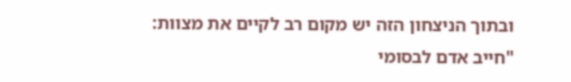ובתוך הניצחון הזה יש מקום רב לקיים את מצוות: "חייב אדם לבסומי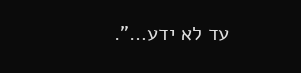עד לא ידע…".